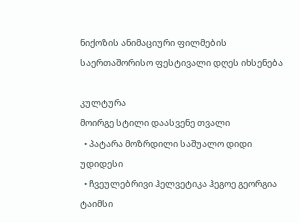ნიქოზის ანიმაციური ფილმების საერთაშორისო ფესტივალი დღეს იხსენება

კულტურა
მოირგე სტილი დაასვენე თვალი
  • პატარა მოზრდილი საშუალო დიდი უდიდესი
  • ჩვეულებრივი ჰელვეტიკა ჰეგოე გეორგია ტაიმსი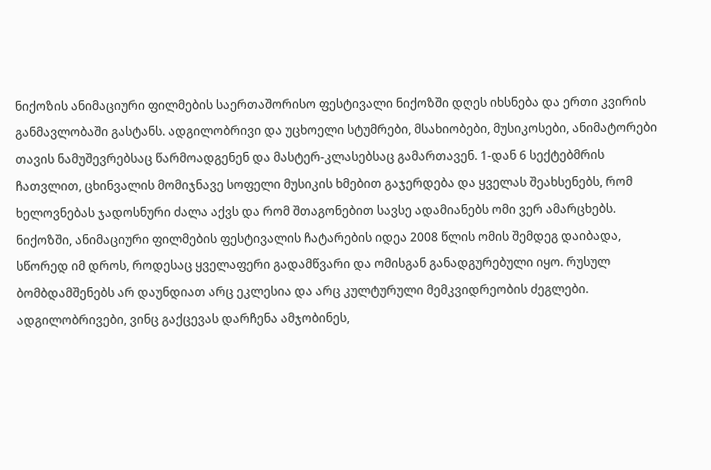ნიქოზის ანიმაციური ფილმების საერთაშორისო ფესტივალი ნიქოზში დღეს იხსნება და ერთი კვირის განმავლობაში გასტანს. ადგილობრივი და უცხოელი სტუმრები, მსახიობები, მუსიკოსები, ანიმატორები თავის ნამუშევრებსაც წარმოადგენენ და მასტერ-კლასებსაც გამართავენ. 1-დან 6 სექტებმრის ჩათვლით, ცხინვალის მომიჯნავე სოფელი მუსიკის ხმებით გაჯერდება და ყველას შეახსენებს, რომ ხელოვნებას ჯადოსნური ძალა აქვს და რომ შთაგონებით სავსე ადამიანებს ომი ვერ ამარცხებს.
ნიქოზში, ანიმაციური ფილმების ფესტივალის ჩატარების იდეა 2008 წლის ომის შემდეგ დაიბადა, სწორედ იმ დროს, როდესაც ყველაფერი გადამწვარი და ომისგან განადგურებული იყო. რუსულ ბომბდამშენებს არ დაუნდიათ არც ეკლესია და არც კულტურული მემკვიდრეობის ძეგლები. ადგილობრივები, ვინც გაქცევას დარჩენა ამჯობინეს,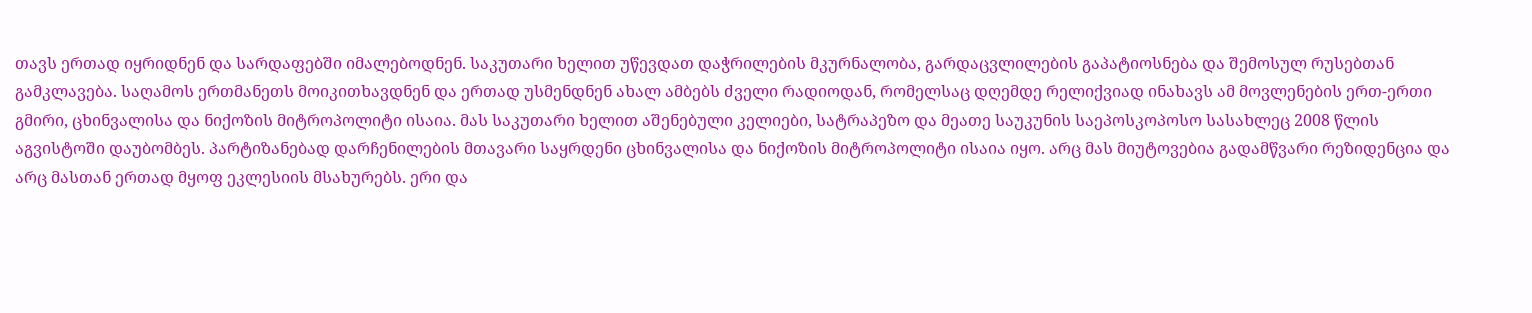თავს ერთად იყრიდნენ და სარდაფებში იმალებოდნენ. საკუთარი ხელით უწევდათ დაჭრილების მკურნალობა, გარდაცვლილების გაპატიოსნება და შემოსულ რუსებთან გამკლავება. საღამოს ერთმანეთს მოიკითხავდნენ და ერთად უსმენდნენ ახალ ამბებს ძველი რადიოდან, რომელსაც დღემდე რელიქვიად ინახავს ამ მოვლენების ერთ-ერთი გმირი, ცხინვალისა და ნიქოზის მიტროპოლიტი ისაია. მას საკუთარი ხელით აშენებული კელიები, სატრაპეზო და მეათე საუკუნის საეპოსკოპოსო სასახლეც 2008 წლის აგვისტოში დაუბომბეს. პარტიზანებად დარჩენილების მთავარი საყრდენი ცხინვალისა და ნიქოზის მიტროპოლიტი ისაია იყო. არც მას მიუტოვებია გადამწვარი რეზიდენცია და არც მასთან ერთად მყოფ ეკლესიის მსახურებს. ერი და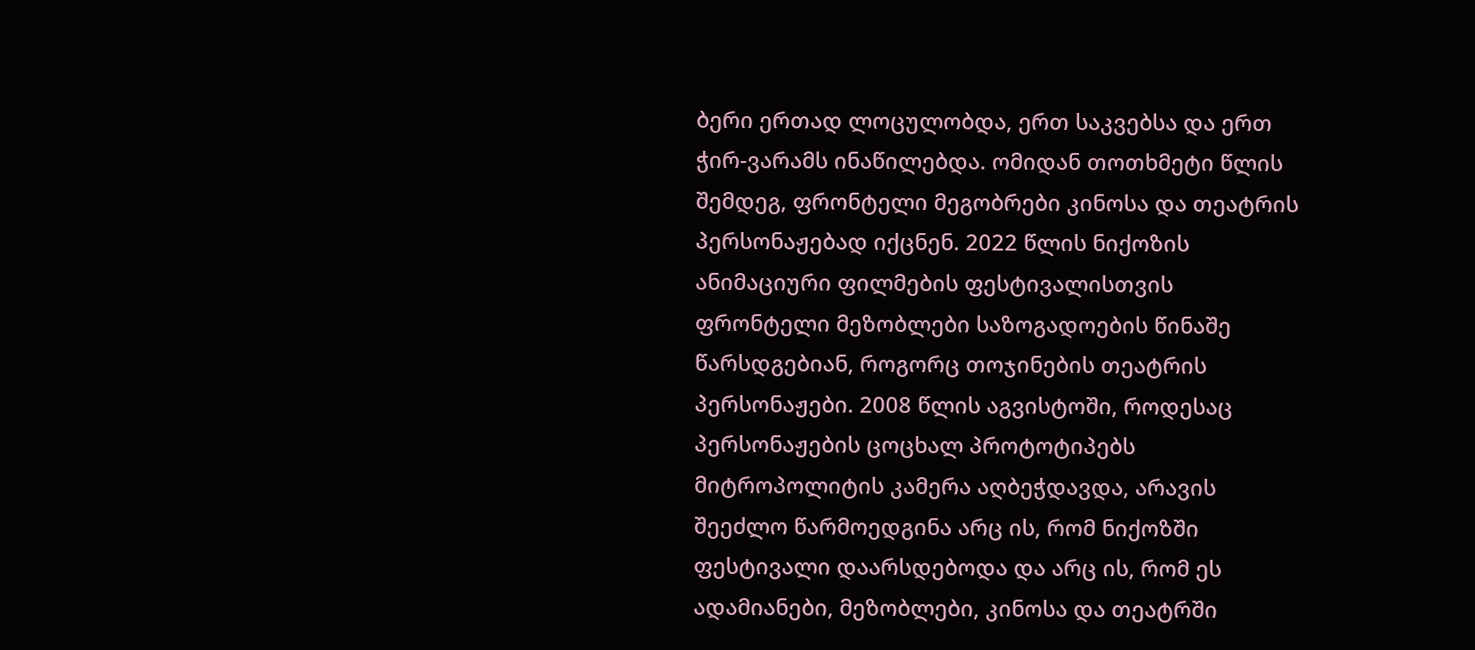ბერი ერთად ლოცულობდა, ერთ საკვებსა და ერთ ჭირ-ვარამს ინაწილებდა. ომიდან თოთხმეტი წლის შემდეგ, ფრონტელი მეგობრები კინოსა და თეატრის პერსონაჟებად იქცნენ. 2022 წლის ნიქოზის ანიმაციური ფილმების ფესტივალისთვის ფრონტელი მეზობლები საზოგადოების წინაშე წარსდგებიან, როგორც თოჯინების თეატრის პერსონაჟები. 2008 წლის აგვისტოში, როდესაც პერსონაჟების ცოცხალ პროტოტიპებს მიტროპოლიტის კამერა აღბეჭდავდა, არავის შეეძლო წარმოედგინა არც ის, რომ ნიქოზში ფესტივალი დაარსდებოდა და არც ის, რომ ეს ადამიანები, მეზობლები, კინოსა და თეატრში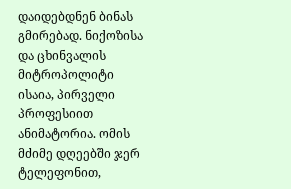დაიდებდნენ ბინას გმირებად. ნიქოზისა და ცხინვალის მიტროპოლიტი ისაია, პირველი პროფესიით ანიმატორია. ომის მძიმე დღეებში ჯერ ტელეფონით,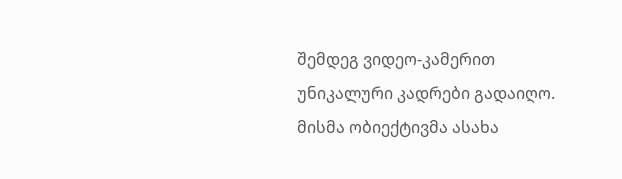შემდეგ ვიდეო-კამერით უნიკალური კადრები გადაიღო. მისმა ობიექტივმა ასახა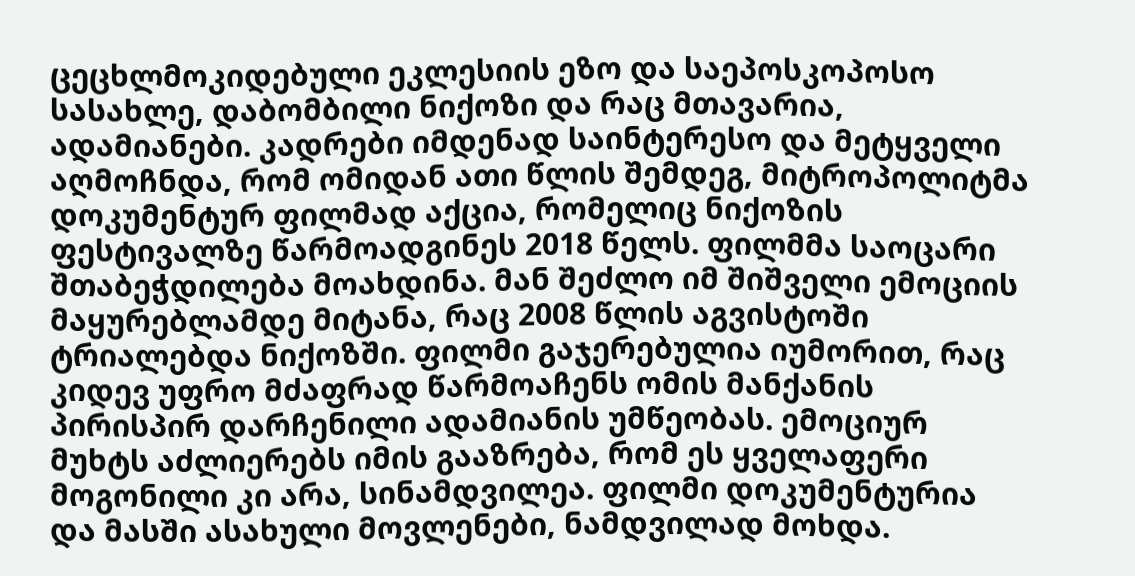ცეცხლმოკიდებული ეკლესიის ეზო და საეპოსკოპოსო სასახლე, დაბომბილი ნიქოზი და რაც მთავარია, ადამიანები. კადრები იმდენად საინტერესო და მეტყველი აღმოჩნდა, რომ ომიდან ათი წლის შემდეგ, მიტროპოლიტმა დოკუმენტურ ფილმად აქცია, რომელიც ნიქოზის ფესტივალზე წარმოადგინეს 2018 წელს. ფილმმა საოცარი შთაბეჭდილება მოახდინა. მან შეძლო იმ შიშველი ემოციის მაყურებლამდე მიტანა, რაც 2008 წლის აგვისტოში ტრიალებდა ნიქოზში. ფილმი გაჯერებულია იუმორით, რაც კიდევ უფრო მძაფრად წარმოაჩენს ომის მანქანის პირისპირ დარჩენილი ადამიანის უმწეობას. ემოციურ მუხტს აძლიერებს იმის გააზრება, რომ ეს ყველაფერი მოგონილი კი არა, სინამდვილეა. ფილმი დოკუმენტურია და მასში ასახული მოვლენები, ნამდვილად მოხდა.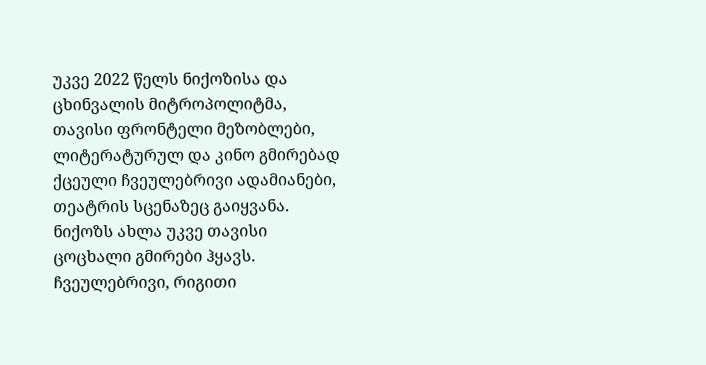უკვე 2022 წელს ნიქოზისა და ცხინვალის მიტროპოლიტმა, თავისი ფრონტელი მეზობლები, ლიტერატურულ და კინო გმირებად ქცეული ჩვეულებრივი ადამიანები, თეატრის სცენაზეც გაიყვანა. ნიქოზს ახლა უკვე თავისი ცოცხალი გმირები ჰყავს. ჩვეულებრივი, რიგითი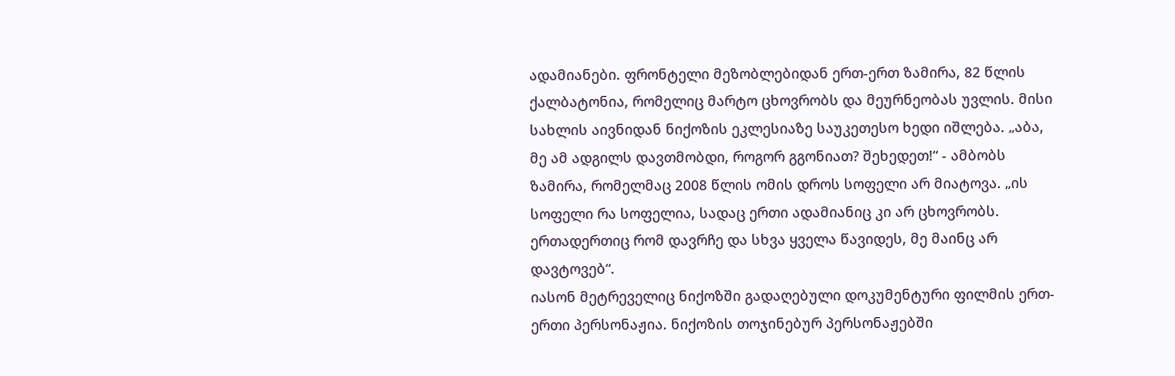ადამიანები. ფრონტელი მეზობლებიდან ერთ-ერთ ზამირა, 82 წლის ქალბატონია, რომელიც მარტო ცხოვრობს და მეურნეობას უვლის. მისი სახლის აივნიდან ნიქოზის ეკლესიაზე საუკეთესო ხედი იშლება. „აბა, მე ამ ადგილს დავთმობდი, როგორ გგონიათ? შეხედეთ!“ - ამბობს ზამირა, რომელმაც 2008 წლის ომის დროს სოფელი არ მიატოვა. „ის სოფელი რა სოფელია, სადაც ერთი ადამიანიც კი არ ცხოვრობს. ერთადერთიც რომ დავრჩე და სხვა ყველა წავიდეს, მე მაინც არ დავტოვებ“.
იასონ მეტრეველიც ნიქოზში გადაღებული დოკუმენტური ფილმის ერთ-ერთი პერსონაჟია. ნიქოზის თოჯინებურ პერსონაჟებში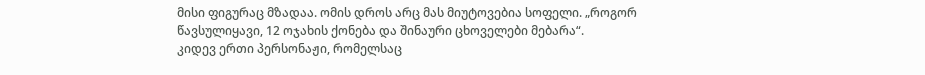მისი ფიგურაც მზადაა. ომის დროს არც მას მიუტოვებია სოფელი. „როგორ წავსულიყავი, 12 ოჯახის ქონება და შინაური ცხოველები მებარა“.
კიდევ ერთი პერსონაჟი, რომელსაც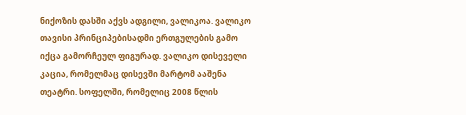ნიქოზის დასში აქვს ადგილი, ვალიკოა. ვალიკო თავისი პრინციპებისადმი ერთგულების გამო იქცა გამორჩეულ ფიგურად. ვალიკო დისეველი კაცია, რომელმაც დისევში მარტომ ააშენა თეატრი. სოფელში, რომელიც 2008 წლის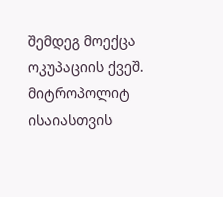შემდეგ მოექცა ოკუპაციის ქვეშ. მიტროპოლიტ ისაიასთვის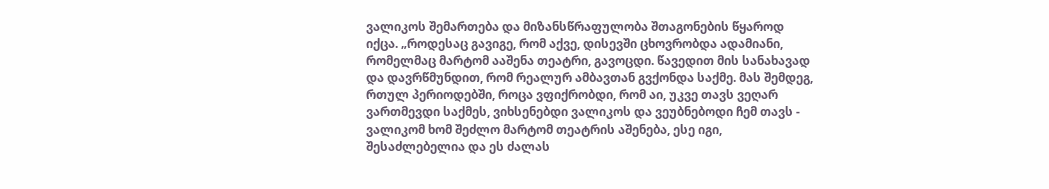ვალიკოს შემართება და მიზანსწრაფულობა შთაგონების წყაროდ იქცა. „როდესაც გავიგე, რომ აქვე, დისევში ცხოვრობდა ადამიანი, რომელმაც მარტომ ააშენა თეატრი, გავოცდი. წავედით მის სანახავად და დავრწმუნდით, რომ რეალურ ამბავთან გვქონდა საქმე. მას შემდეგ, რთულ პერიოდებში, როცა ვფიქრობდი, რომ აი, უკვე თავს ვეღარ ვართმევდი საქმეს, ვიხსენებდი ვალიკოს და ვეუბნებოდი ჩემ თავს - ვალიკომ ხომ შეძლო მარტომ თეატრის აშენება, ესე იგი, შესაძლებელია და ეს ძალას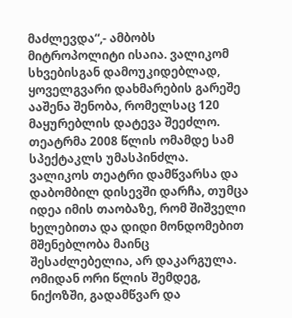მაძლევდა“,- ამბობს მიტროპოლიტი ისაია. ვალიკომ სხვებისგან დამოუკიდებლად, ყოველგვარი დახმარების გარეშე ააშენა შენობა, რომელსაც 120 მაყურებლის დატევა შეეძლო. თეატრმა 2008 წლის ომამდე სამ სპექტაკლს უმასპინძლა. ვალიკოს თეატრი დამწვარსა და დაბომბილ დისევში დარჩა, თუმცა იდეა იმის თაობაზე, რომ შიშველი ხელებითა და დიდი მონდომებით მშენებლობა მაინც შესაძლებელია, არ დაკარგულა. ომიდან ორი წლის შემდეგ, ნიქოზში, გადამწვარ და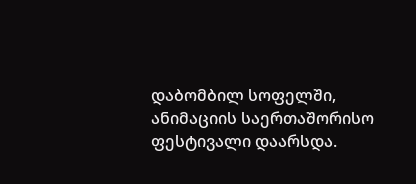დაბომბილ სოფელში, ანიმაციის საერთაშორისო ფესტივალი დაარსდა.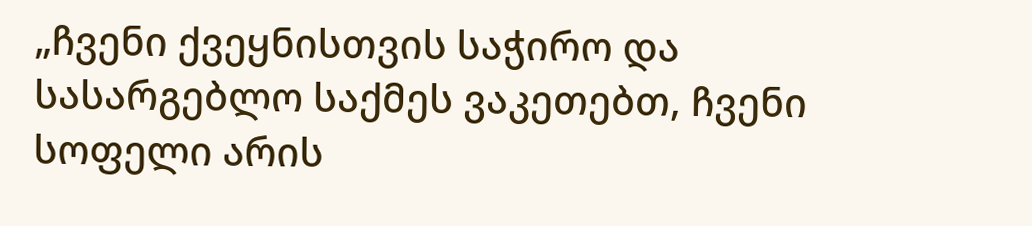„ჩვენი ქვეყნისთვის საჭირო და სასარგებლო საქმეს ვაკეთებთ, ჩვენი სოფელი არის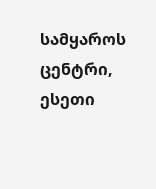სამყაროს ცენტრი, ესეთი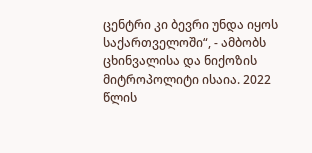ცენტრი კი ბევრი უნდა იყოს საქართველოში“, - ამბობს ცხინვალისა და ნიქოზის მიტროპოლიტი ისაია. 2022 წლის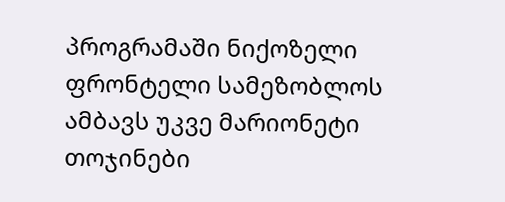პროგრამაში ნიქოზელი ფრონტელი სამეზობლოს ამბავს უკვე მარიონეტი თოჯინები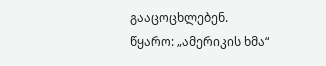გააცოცხლებენ.
წყარო: „ამერიკის ხმა“